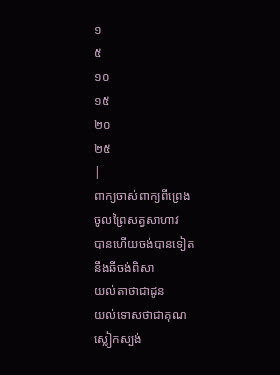១
៥
១០
១៥
២០
២៥
|
ពាក្យចាស់ពាក្យពីព្រេង
ចូលព្រៃសត្វសាហាវ
បានហើយចង់បានទៀត
នឹងឆីចង់ពិសា
យល់តាថាជាដូន
យល់ទោសថាជាគុណ
ស្លៀកស្បង់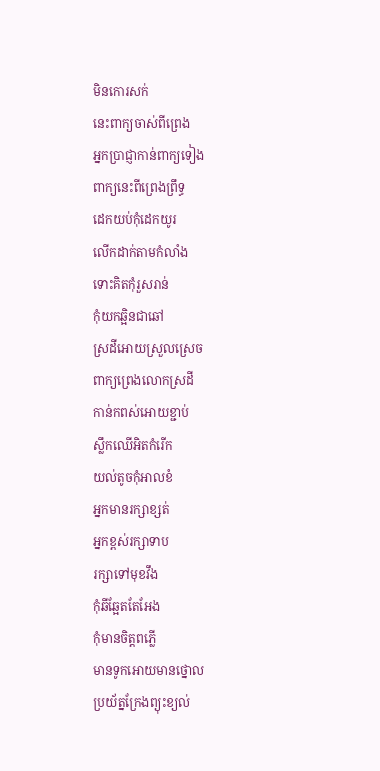មិនកោរសក់
នេះពាក្យចាស់ពីព្រេង
អ្នកប្រាជ្ញាកាន់ពាក្យទៀង
ពាក្យនេះពីព្រេងព្រឹទ្ធ
ដេកយប់កុំដេកយូរ
លើកដាក់តាមកំលាំង
ទោះគិតកុំរួសរាន់
កុំយកឆ្អិនជាឆៅ
ស្រដីអោយស្រួលស្រេច
ពាក្យព្រេងលោកស្រដី
កាន់កពស់អោយខ្ជាប់
ស្លឹកឈើអិតកំរើក
យល់តូចកុំអាលខំ
អ្នកមានរក្សាខ្សត់
អ្នកខ្ពស់រក្សាទាប
រក្សាទៅមុខវឹង
កុំឆីឆ្អែតតែអែង
កុំមានចិត្តពភ្លើ
មានទូកអោយមានថ្នោល
ប្រយ័ត្នក្រែងព្យុះខ្យល់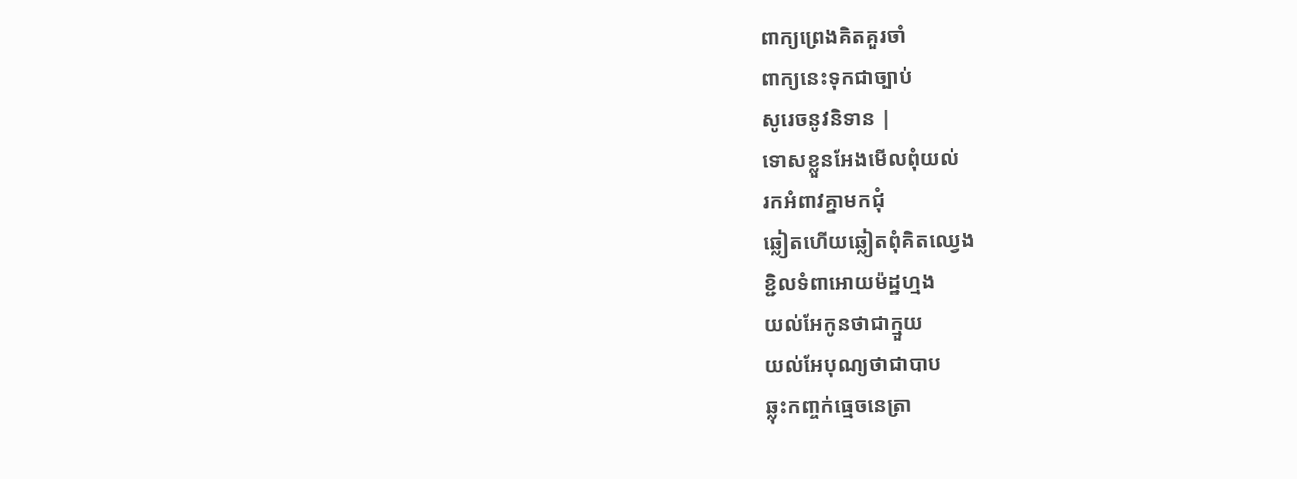ពាក្យព្រេងគិតគួរចាំ
ពាក្យនេះទុកជាច្បាប់
សូរេចនូវនិទាន |
ទោសខ្លួនអែងមើលពុំយល់
រកអំពាវគ្នាមកជុំ
ឆ្លៀតហើយឆ្លៀតពុំគិតឈ្វេង
ខ្ជិលទំពាអោយម៉ដ្ឋហ្មង
យល់អែកូនថាជាក្មួយ
យល់អែបុណ្យថាជាបាប
ឆ្លុះកពា្ចក់ធ្មេចនេត្រា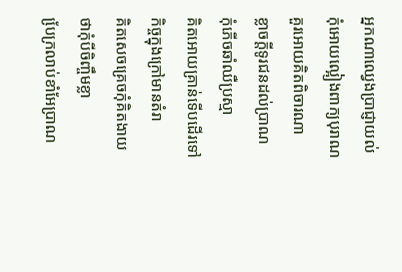អ្នកណាឈ្វេងប្រាជ្ញាយល់
កុំអោយល្អៀងពាក្យបុរាណ
គួរអោយគិតពិចារណា
ខ្លាចក្តីទូរជនដល់ប្រាណ
កុំភើចឆាំឈឺប្រស្មា
គិតអោយគ្រាន់ទើបដើរទៅ
កិច្ចក្នុងក្រៅមានតំរា
គិតសេចគ្រេចកុំគិតងាយ
ថាកុំបីចិញ្ចឹមខ្លា
បែ្រក្រលាប់ខាំអែប្រាណ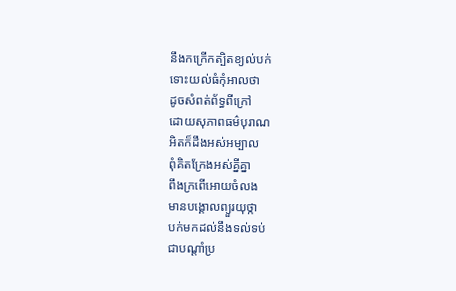នឹងកក្រើកត្បិតខ្យល់បក់
ទោះយល់ធំកុំអាលថា
ដូចសំពត់ព័ទ្ធពីក្រៅ
ដោយសុភាពធម៌បុរាណ
អិតក៏ដឹងអស់អម្បាល
ពុំគិតក្រែងអស់គ្នីគ្នា
ពឹងក្រពើអោយចំលង
មានបង្គោលព្យួរយុថ្កា
បក់មកដល់នឹងទល់ទប់
ជាបណ្តាំប្រ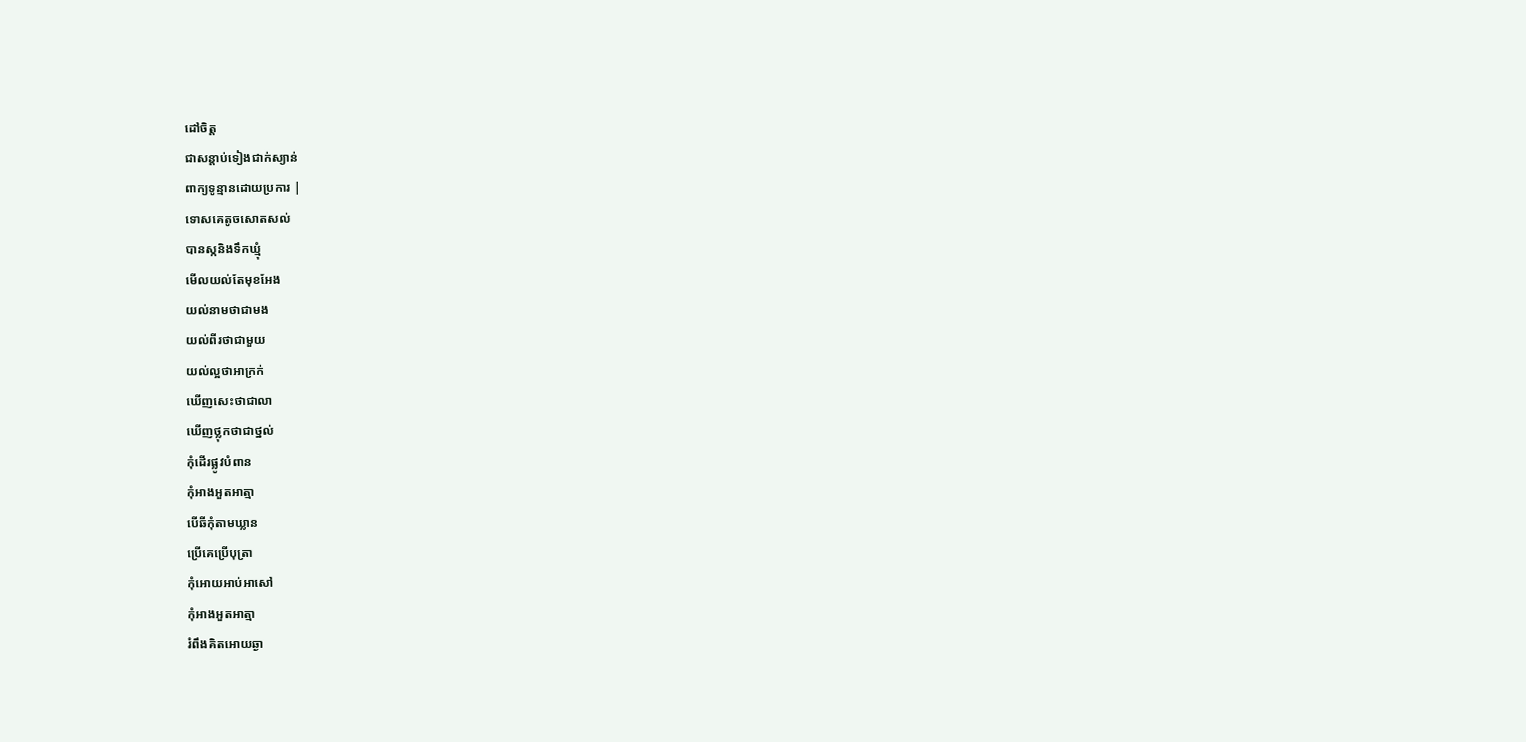ដៅចិត្ត
ជាសន្តាប់ទៀងជាក់ស្យាន់
ពាក្យទូន្មានដោយប្រការ |
ទោសគេតូចសោតសល់
បានស្កនិងទឹកឃ្មុំ
មើលយល់តែមុខអែង
យល់នាមថាជាមង
យល់ពីរថាជាមួយ
យល់ល្អថាអាក្រក់
ឃើញសេះថាជាលា
ឃើញថ្លុកថាជាថ្នល់
កុំដើរផ្លូវបំពាន
កុំអាងអួតអាត្មា
បើឆីកុំតាមឃ្លាន
ប្រើគេប្រើបុត្រា
កុំអោយអាប់អាសៅ
កុំអាងអួតអាត្មា
រំពឹងគិតអោយឆ្ងា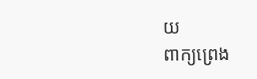យ
ពាក្យព្រេង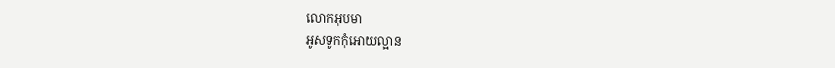លោកអុបមា
អូសទូកកុំអោយល្អាន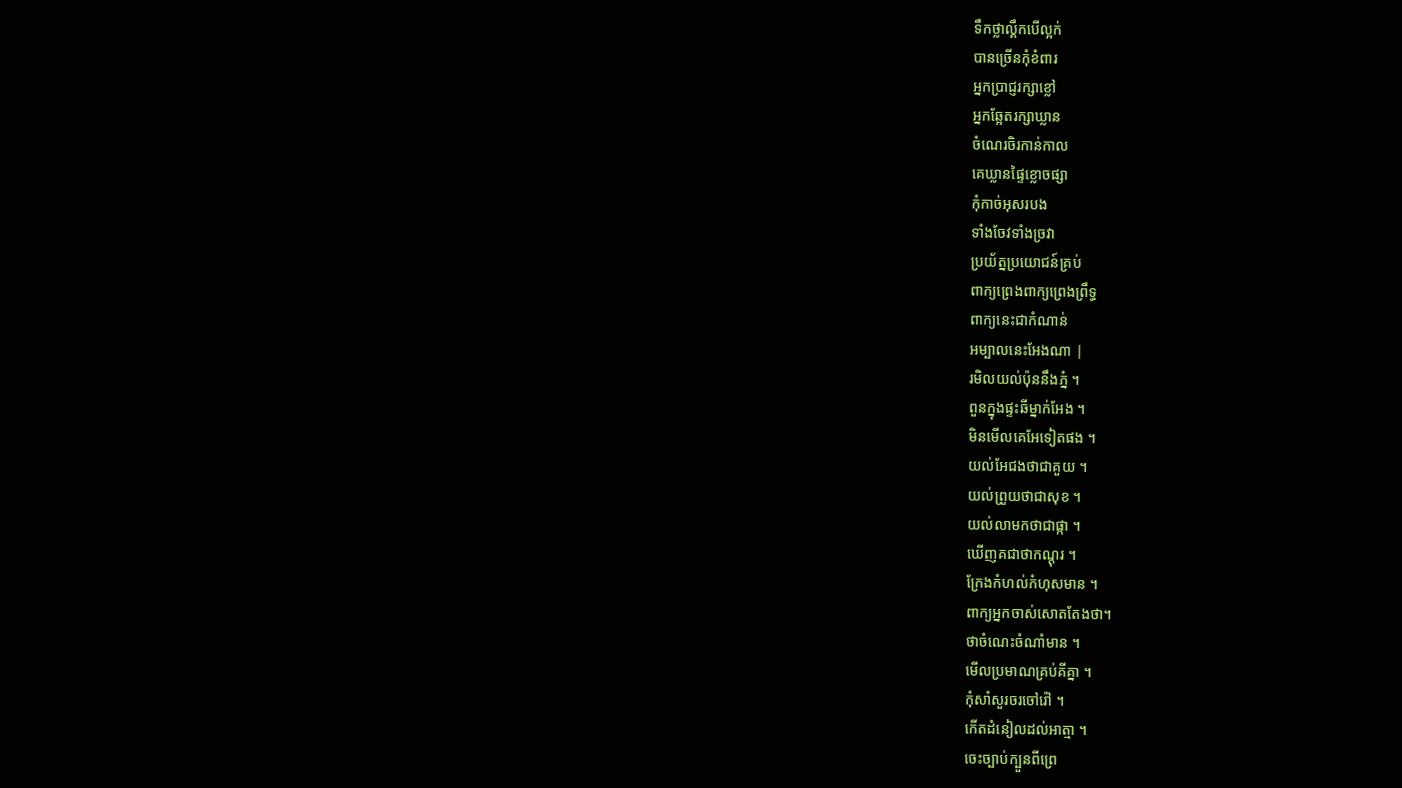ទឹកថ្លាល្គឹកបើល្អក់
បានច្រើនកុំខំពារ
អ្នកប្រាជ្ញរក្សាខ្លៅ
អ្នកឆ្អែតរក្សាឃ្លាន
ចំណេរចិរកាន់កាល
គេឃ្លានផ្ទៃខ្លោចផ្សា
កុំកាច់អុសរបង
ទាំងចែវទាំងច្រវា
ប្រយ័ត្នប្រយោជន៍គ្រប់
ពាក្យព្រេងពាក្យព្រេងព្រឹទ្ធ
ពាក្យនេះជាកំណាន់
អម្បាលនេះអែងណា |
រមិលយល់ប៉ុននឹងភ្នំ ។
ពួនក្នុងផ្ទះឆីម្នាក់អែង ។
មិនមើលគេអែទៀតផង ។
យល់អែជងថាជាគួយ ។
យល់ព្រួយថាជាសុខ ។
យល់លាមកថាជាផ្កា ។
ឃើញគជាថាកណ្តុរ ។
ក្រែងកំហល់កំហុសមាន ។
ពាក្យអ្នកចាស់សោតតែងថា។
ថាចំណេះចំណាំមាន ។
មើលប្រមាណគ្រប់គីគ្នា ។
កុំសាំសួរចរចៅរ៉ៅ ។
កើតដំនៀលដល់អាត្មា ។
ចេះច្បាប់ក្បួនពីព្រេ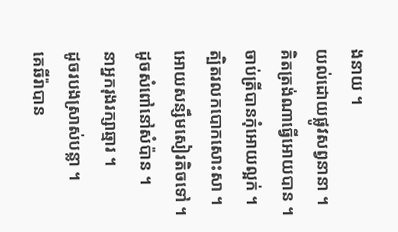ងនាយ ។
យល់ដោយផ្លូវសព្វនានា ។
គិតត្រង់ណាធ្វើអោយបាន ។
ចាប់ត្រីបានកុំអោយល្អក់ ។
ត្បិតរលកបោកសោះសា ។
អោយសន្សឹមសៀរតិចទៅ ។
ដូចសំពៅនៅសំប៉ាន ។
នាអ្នករុងរក្សាឆ្មារ ។
ដូចរបងស្រាស់បន្លា ។
គេឆីរ៉ាបាន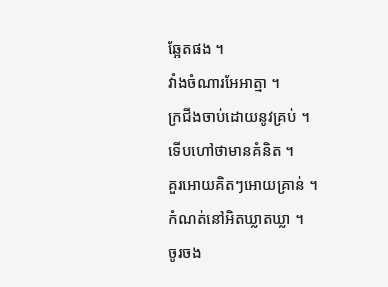ឆ្អែតផង ។
វាំងចំណារអែអាត្មា ។
ក្រជីងចាប់ដោយនូវគ្រប់ ។
ទើបហៅថាមានគំនិត ។
គួរអោយគិតៗអោយគ្រាន់ ។
កំណត់នៅអិតឃ្លាតឃ្លា ។
ចូរចង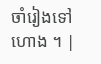ចាំរៀងទៅហោង ។ |